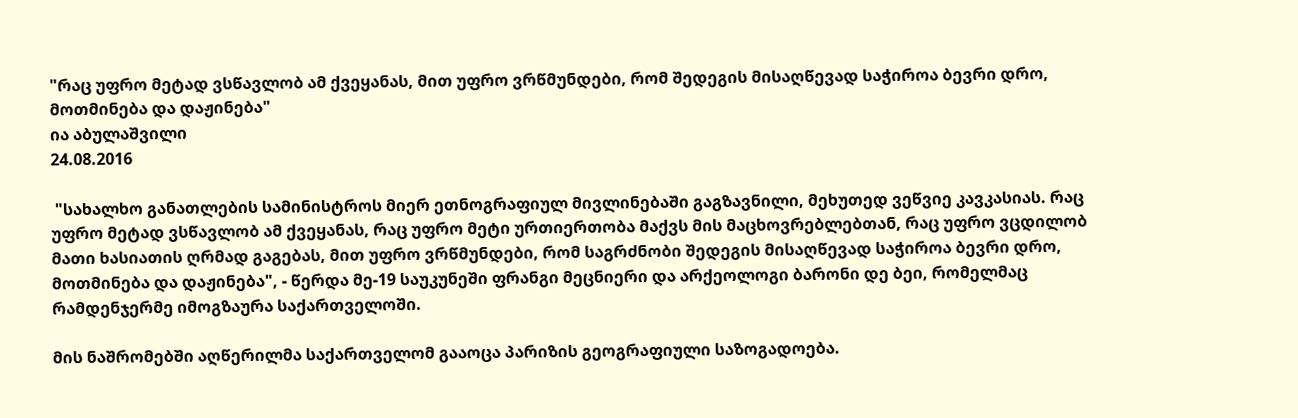"რაც უფრო მეტად ვსწავლობ ამ ქვეყანას, მით უფრო ვრწმუნდები, რომ შედეგის მისაღწევად საჭიროა ბევრი დრო, მოთმინება და დაჟინება"
ია აბულაშვილი
24.08.2016

 "სახალხო განათლების სამინისტროს მიერ ეთნოგრაფიულ მივლინებაში გაგზავნილი, მეხუთედ ვეწვიე კავკასიას. რაც უფრო მეტად ვსწავლობ ამ ქვეყანას, რაც უფრო მეტი ურთიერთობა მაქვს მის მაცხოვრებლებთან, რაც უფრო ვცდილობ მათი ხასიათის ღრმად გაგებას, მით უფრო ვრწმუნდები, რომ საგრძნობი შედეგის მისაღწევად საჭიროა ბევრი დრო, მოთმინება და დაჟინება", - წერდა მე-19 საუკუნეში ფრანგი მეცნიერი და არქეოლოგი ბარონი დე ბეი, რომელმაც რამდენჯერმე იმოგზაურა საქართველოში.

მის ნაშრომებში აღწერილმა საქართველომ გააოცა პარიზის გეოგრაფიული საზოგადოება.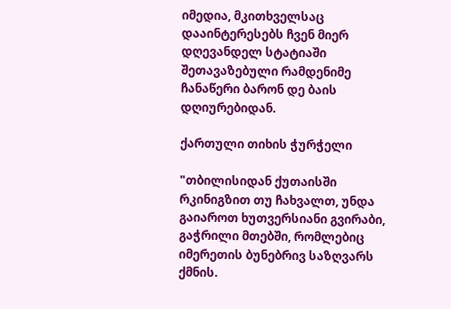იმედია, მკითხველსაც დააინტერესებს ჩვენ მიერ დღევანდელ სტატიაში შეთავაზებული რამდენიმე ჩანაწერი ბარონ დე ბაის დღიურებიდან.

ქართული თიხის ჭურჭელი

"თბილისიდან ქუთაისში რკინიგზით თუ ჩახვალთ, უნდა გაიაროთ ხუთვერსიანი გვირაბი, გაჭრილი მთებში, რომლებიც იმერეთის ბუნებრივ საზღვარს ქმნის.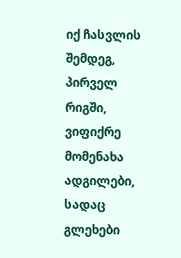იქ ჩასვლის შემდეგ, პირველ რიგში, ვიფიქრე მომენახა ადგილები, სადაც გლეხები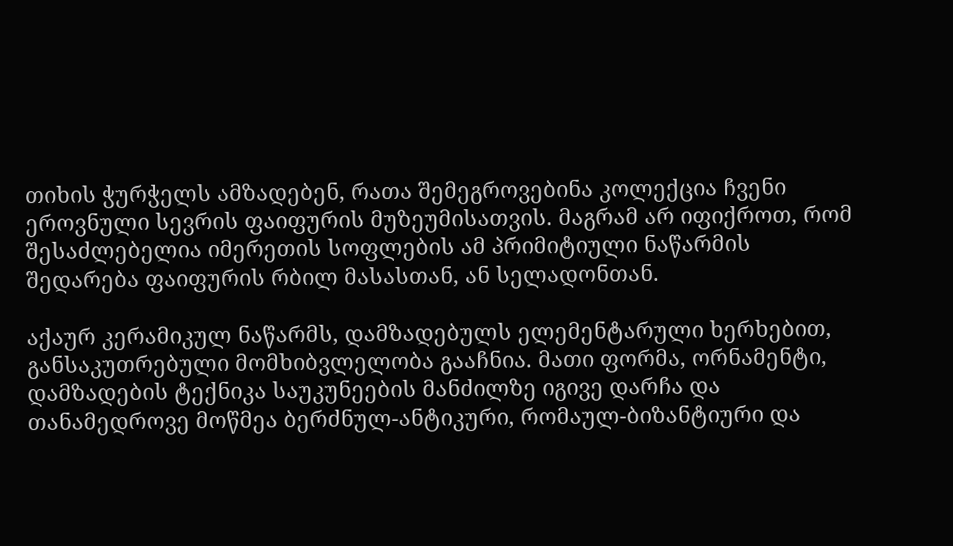თიხის ჭურჭელს ამზადებენ, რათა შემეგროვებინა კოლექცია ჩვენი ეროვნული სევრის ფაიფურის მუზეუმისათვის. მაგრამ არ იფიქროთ, რომ შესაძლებელია იმერეთის სოფლების ამ პრიმიტიული ნაწარმის შედარება ფაიფურის რბილ მასასთან, ან სელადონთან.

აქაურ კერამიკულ ნაწარმს, დამზადებულს ელემენტარული ხერხებით, განსაკუთრებული მომხიბვლელობა გააჩნია. მათი ფორმა, ორნამენტი, დამზადების ტექნიკა საუკუნეების მანძილზე იგივე დარჩა და თანამედროვე მოწმეა ბერძნულ-ანტიკური, რომაულ-ბიზანტიური და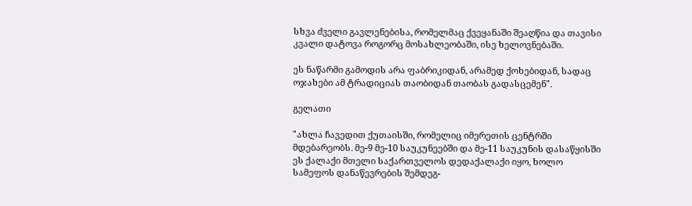სხვა ძველი გავლენებისა, რომელმაც ქვეყანაში შეაღწია და თავისი კვალი დატოვა როგორც მოსახლეობაში, ისე ხელოვნებაში.

ეს ნაწარმი გამოდის არა ფაბრიკიდან, არამედ ქოხებიდან, სადაც ოჯახები ამ ტრადიციას თაობიდან თაობას გადასცემენ".

გელათი

"ახლა ჩავედით ქუთაისში, რომელიც იმერეთის ცენტრში მდებარეობს. მე-9 მე-10 საუკუნეებში და მე-11 საუკუნის დასაწყისში ეს ქალაქი მთელი საქართველოს დედაქალაქი იყო, ხოლო სამეფოს დანაწევრების შემდეგ-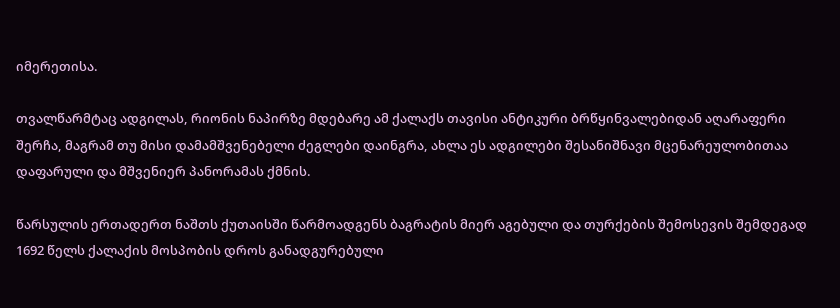იმერეთისა.

თვალწარმტაც ადგილას, რიონის ნაპირზე მდებარე ამ ქალაქს თავისი ანტიკური ბრწყინვალებიდან აღარაფერი შერჩა, მაგრამ თუ მისი დამამშვენებელი ძეგლები დაინგრა, ახლა ეს ადგილები შესანიშნავი მცენარეულობითაა დაფარული და მშვენიერ პანორამას ქმნის.

წარსულის ერთადერთ ნაშთს ქუთაისში წარმოადგენს ბაგრატის მიერ აგებული და თურქების შემოსევის შემდეგად 1692 წელს ქალაქის მოსპობის დროს განადგურებული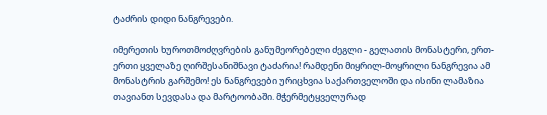ტაძრის დიდი ნანგრევები.

იმერეთის ხუროთმოძღვრების განუმეორებელი ძეგლი - გელათის მონასტერი, ერთ-ერთი ყველაზე ღირშესანიშნავი ტაძარია! რამდენი მიყრილ-მოყრილი ნანგრევია ამ მონასტრის გარშემო! ეს ნანგრევები ურიცხვია საქართველოში და ისინი ლამაზია თავიანთ სევდასა და მარტოობაში. მჭერმეტყველურად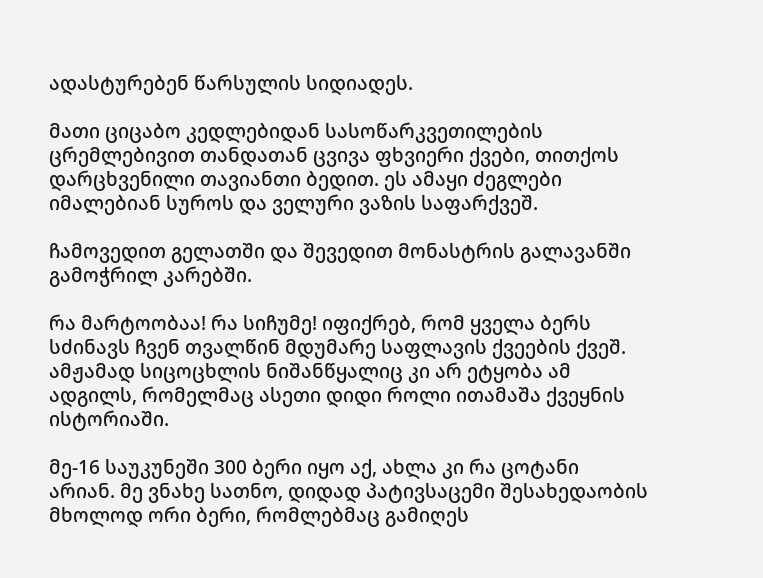ადასტურებენ წარსულის სიდიადეს.

მათი ციცაბო კედლებიდან სასოწარკვეთილების ცრემლებივით თანდათან ცვივა ფხვიერი ქვები, თითქოს დარცხვენილი თავიანთი ბედით. ეს ამაყი ძეგლები იმალებიან სუროს და ველური ვაზის საფარქვეშ.

ჩამოვედით გელათში და შევედით მონასტრის გალავანში გამოჭრილ კარებში.

რა მარტოობაა! რა სიჩუმე! იფიქრებ, რომ ყველა ბერს სძინავს ჩვენ თვალწინ მდუმარე საფლავის ქვეების ქვეშ. ამჟამად სიცოცხლის ნიშანწყალიც კი არ ეტყობა ამ ადგილს, რომელმაც ასეთი დიდი როლი ითამაშა ქვეყნის ისტორიაში.

მე-16 საუკუნეში 300 ბერი იყო აქ, ახლა კი რა ცოტანი არიან. მე ვნახე სათნო, დიდად პატივსაცემი შესახედაობის მხოლოდ ორი ბერი, რომლებმაც გამიღეს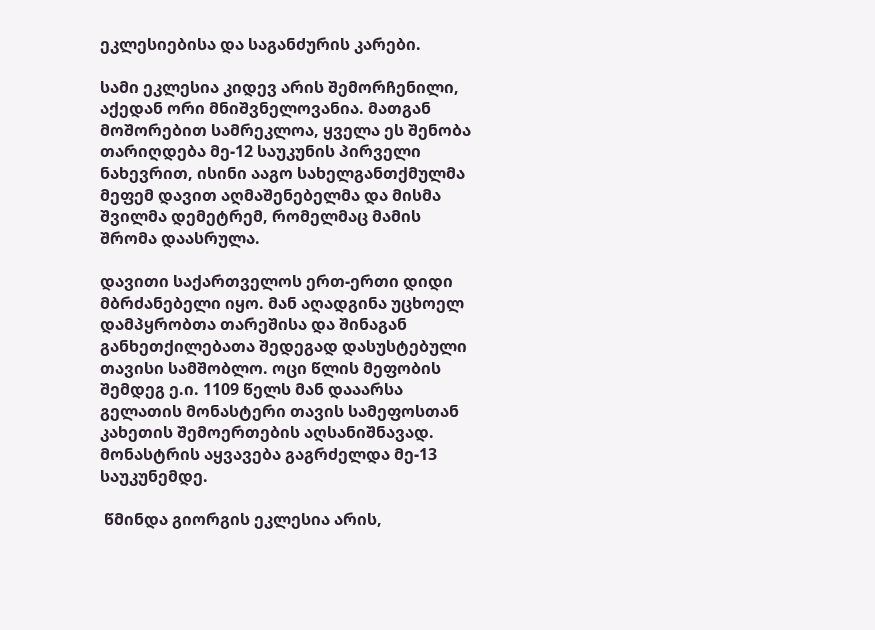ეკლესიებისა და საგანძურის კარები.

სამი ეკლესია კიდევ არის შემორჩენილი, აქედან ორი მნიშვნელოვანია. მათგან მოშორებით სამრეკლოა, ყველა ეს შენობა თარიღდება მე-12 საუკუნის პირველი ნახევრით, ისინი ააგო სახელგანთქმულმა მეფემ დავით აღმაშენებელმა და მისმა შვილმა დემეტრემ, რომელმაც მამის შრომა დაასრულა.

დავითი საქართველოს ერთ-ერთი დიდი მბრძანებელი იყო. მან აღადგინა უცხოელ დამპყრობთა თარეშისა და შინაგან განხეთქილებათა შედეგად დასუსტებული თავისი სამშობლო. ოცი წლის მეფობის შემდეგ ე.ი. 1109 წელს მან დააარსა გელათის მონასტერი თავის სამეფოსთან კახეთის შემოერთების აღსანიშნავად. მონასტრის აყვავება გაგრძელდა მე-13 საუკუნემდე.

 წმინდა გიორგის ეკლესია არის,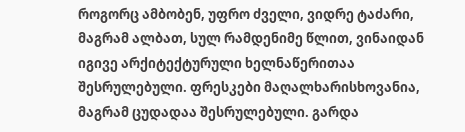როგორც ამბობენ, უფრო ძველი, ვიდრე ტაძარი, მაგრამ ალბათ, სულ რამდენიმე წლით, ვინაიდან იგივე არქიტექტურული ხელნაწერითაა შესრულებული. ფრესკები მაღალხარისხოვანია, მაგრამ ცუდადაა შესრულებული. გარდა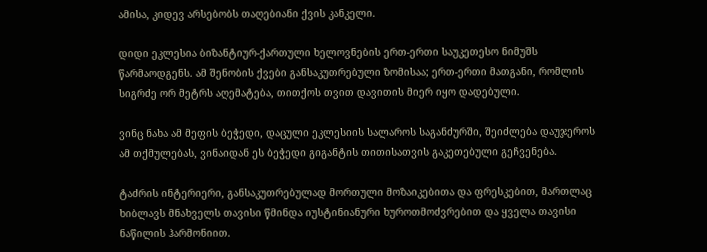ამისა, კიდევ არსებობს თაღებიანი ქვის კანკელი.

დიდი ეკლესია ბიზანტიურ-ქართული ხელოვნების ერთ-ერთი საუკეთესო ნიმუშს წარმაოდგენს. ამ შენობის ქვები განსაკუთრებული ზომისაა; ერთ-ერთი მათგანი, რომლის სიგრძე ორ მეტრს აღემატება, თითქოს თვით დავითის მიერ იყო დადებული.

ვინც ნახა ამ მეფის ბეჭედი, დაცული ეკლესიის სალაროს საგანძურში, შეიძლება დაუჯეროს ამ თქმულებას, ვინაიდან ეს ბეჭედი გიგანტის თითისათვის გაკეთებული გეჩვენება.

ტაძრის ინტერიერი, განსაკუთრებულად მორთული მოზაიკებითა და ფრესკებით, მართლაც ხიბლავს მნახველს თავისი წმინდა იუსტინიანური ხუროთმოძვრებით და ყველა თავისი ნაწილის ჰარმონიით.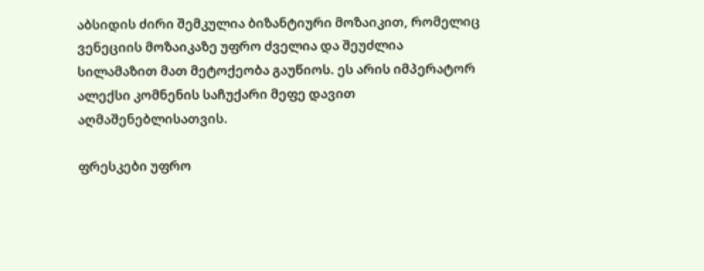აბსიდის ძირი შემკულია ბიზანტიური მოზაიკით, რომელიც ვენეციის მოზაიკაზე უფრო ძველია და შეუძლია სილამაზით მათ მეტოქეობა გაუწიოს. ეს არის იმპერატორ ალექსი კომნენის საჩუქარი მეფე დავით აღმაშენებლისათვის.

ფრესკები უფრო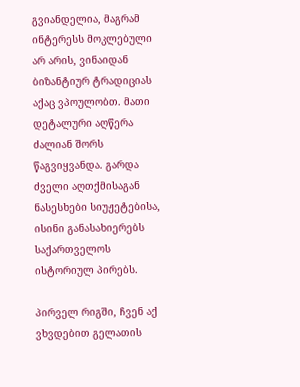გვიანდელია, მაგრამ ინტერესს მოკლებული არ არის, ვინაიდან ბიზანტიურ ტრადიციას აქაც ვპოულობთ. მათი დეტალური აღწერა ძალიან შორს წაგვიყვანდა. გარდა ძველი აღთქმისაგან ნასესხები სიუჟეტებისა, ისინი განასახიერებს საქართველოს ისტორიულ პირებს.

პირველ რიგში, ჩვენ აქ ვხვდებით გელათის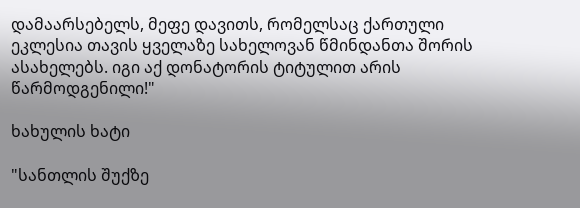დამაარსებელს, მეფე დავითს, რომელსაც ქართული ეკლესია თავის ყველაზე სახელოვან წმინდანთა შორის ასახელებს. იგი აქ დონატორის ტიტულით არის წარმოდგენილი!"

ხახულის ხატი

"სანთლის შუქზე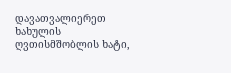დავათვალიერეთ ხახულის ღვთისმშობლის ხატი,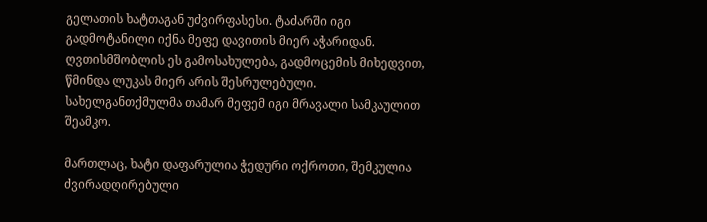გელათის ხატთაგან უძვირფასესი. ტაძარში იგი გადმოტანილი იქნა მეფე დავითის მიერ აჭარიდან. ღვთისმშობლის ეს გამოსახულება, გადმოცემის მიხედვით, წმინდა ლუკას მიერ არის შესრულებული. სახელგანთქმულმა თამარ მეფემ იგი მრავალი სამკაულით შეამკო.

მართლაც, ხატი დაფარულია ჭედური ოქროთი, შემკულია ძვირადღირებული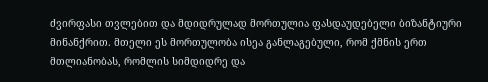ძვირფასი თვლებით და მდიდრულად მორთულია ფასდაუდებელი ბიზანტიური მინანქრით. მთელი ეს მორთულობა ისეა განლაგებული, რომ ქმნის ერთ მთლიანობას, რომლის სიმდიდრე და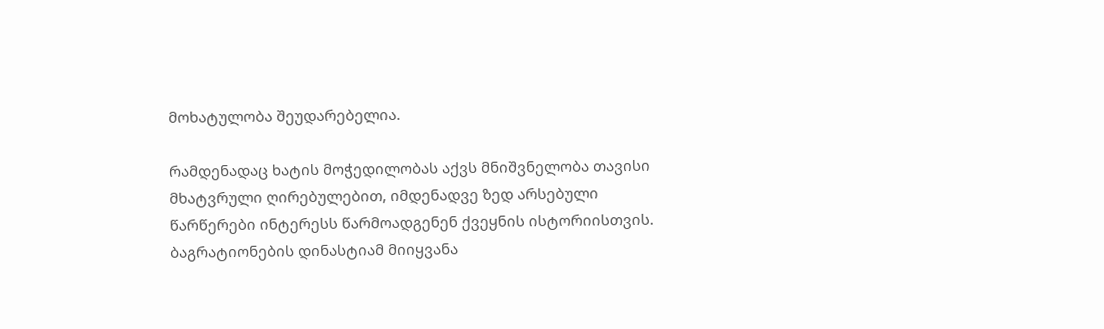მოხატულობა შეუდარებელია.

რამდენადაც ხატის მოჭედილობას აქვს მნიშვნელობა თავისი მხატვრული ღირებულებით, იმდენადვე ზედ არსებული წარწერები ინტერესს წარმოადგენენ ქვეყნის ისტორიისთვის. ბაგრატიონების დინასტიამ მიიყვანა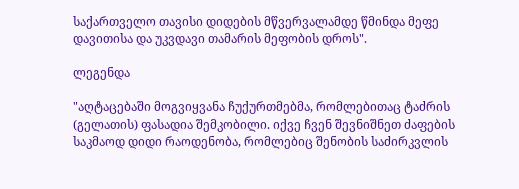საქართველო თავისი დიდების მწვერვალამდე წმინდა მეფე დავითისა და უკვდავი თამარის მეფობის დროს".

ლეგენდა

"აღტაცებაში მოგვიყვანა ჩუქურთმებმა, რომლებითაც ტაძრის (გელათის) ფასადია შემკობილი. იქვე ჩვენ შევნიშნეთ ძაფების საკმაოდ დიდი რაოდენობა, რომლებიც შენობის საძირკვლის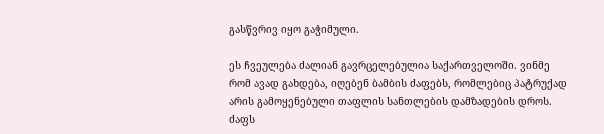გასწვრივ იყო გაჭიმული.

ეს ჩვეულება ძალიან გავრცელებულია საქართველოში. ვინმე რომ ავად გახდება, იღებენ ბამბის ძაფებს, რომლებიც პატრუქად არის გამოყენებული თაფლის სანთლების დამზადების დროს. ძაფს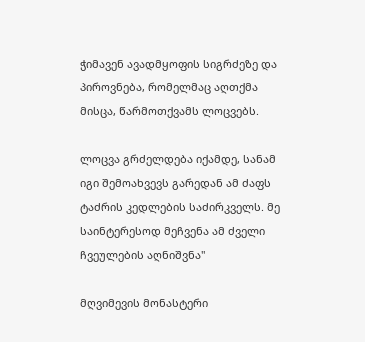ჭიმავენ ავადმყოფის სიგრძეზე და პიროვნება, რომელმაც აღთქმა მისცა, წარმოთქვამს ლოცვებს.

ლოცვა გრძელდება იქამდე, სანამ იგი შემოახვევს გარედან ამ ძაფს ტაძრის კედლების საძირკველს. მე საინტერესოდ მეჩვენა ამ ძველი ჩვეულების აღნიშვნა"

მღვიმევის მონასტერი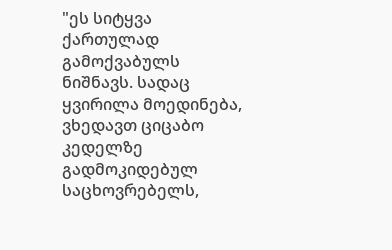"ეს სიტყვა ქართულად გამოქვაბულს ნიშნავს. სადაც ყვირილა მოედინება, ვხედავთ ციცაბო კედელზე გადმოკიდებულ საცხოვრებელს,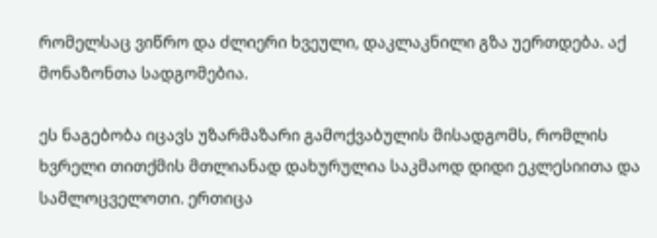რომელსაც ვიწრო და ძლიერი ხვეული, დაკლაკნილი გზა უერთდება. აქ მონაზონთა სადგომებია.

ეს ნაგებობა იცავს უზარმაზარი გამოქვაბულის მისადგომს, რომლის ხვრელი თითქმის მთლიანად დახურულია საკმაოდ დიდი ეკლესიითა და სამლოცველოთი. ერთიცა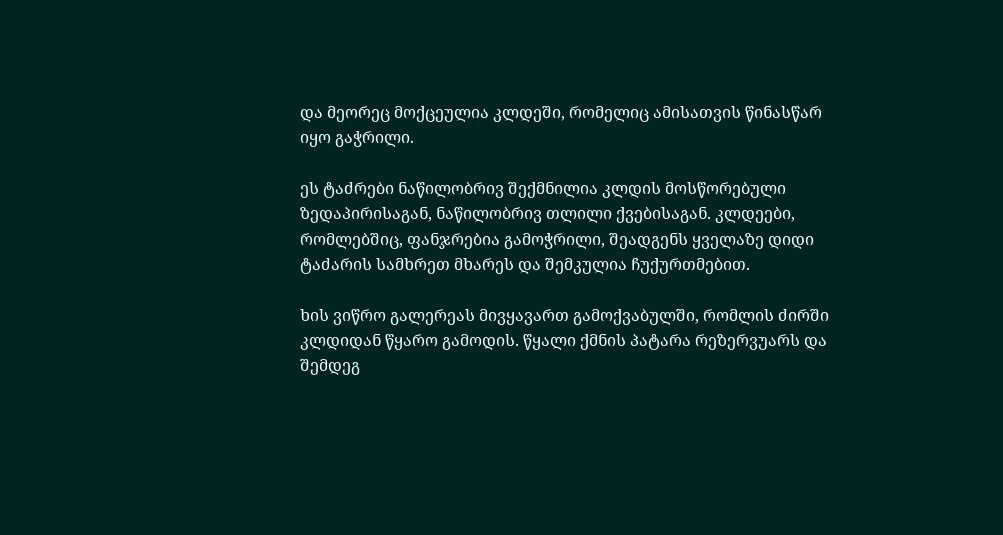და მეორეც მოქცეულია კლდეში, რომელიც ამისათვის წინასწარ იყო გაჭრილი.

ეს ტაძრები ნაწილობრივ შექმნილია კლდის მოსწორებული ზედაპირისაგან, ნაწილობრივ თლილი ქვებისაგან. კლდეები, რომლებშიც, ფანჯრებია გამოჭრილი, შეადგენს ყველაზე დიდი ტაძარის სამხრეთ მხარეს და შემკულია ჩუქურთმებით.

ხის ვიწრო გალერეას მივყავართ გამოქვაბულში, რომლის ძირში კლდიდან წყარო გამოდის. წყალი ქმნის პატარა რეზერვუარს და შემდეგ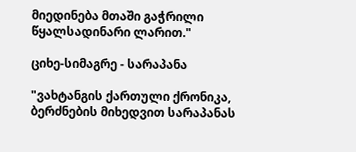მიედინება მთაში გაჭრილი წყალსადინარი ლარით."

ციხე-სიმაგრე - სარაპანა

"ვახტანგის ქართული ქრონიკა, ბერძნების მიხედვით სარაპანას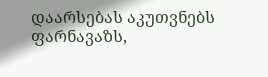დაარსებას აკუთვნებს ფარნავაზს,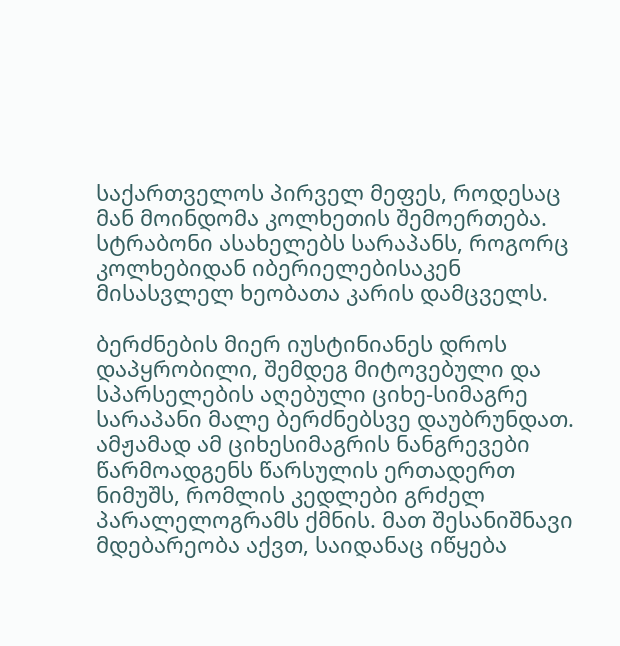საქართველოს პირველ მეფეს, როდესაც მან მოინდომა კოლხეთის შემოერთება. სტრაბონი ასახელებს სარაპანს, როგორც კოლხებიდან იბერიელებისაკენ მისასვლელ ხეობათა კარის დამცველს.

ბერძნების მიერ იუსტინიანეს დროს დაპყრობილი, შემდეგ მიტოვებული და სპარსელების აღებული ციხე-სიმაგრე სარაპანი მალე ბერძნებსვე დაუბრუნდათ. ამჟამად ამ ციხესიმაგრის ნანგრევები წარმოადგენს წარსულის ერთადერთ ნიმუშს, რომლის კედლები გრძელ პარალელოგრამს ქმნის. მათ შესანიშნავი მდებარეობა აქვთ, საიდანაც იწყება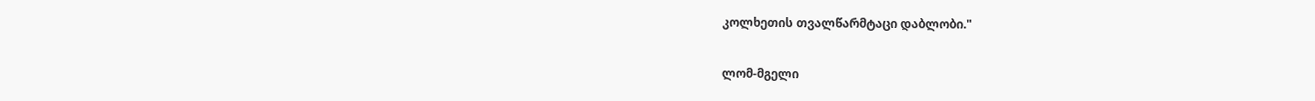კოლხეთის თვალწარმტაცი დაბლობი."

ლომ-მგელი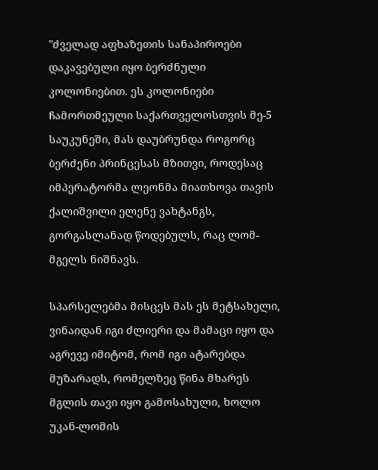"ძველად აფხაზეთის სანაპიროები დაკავებული იყო ბერძნული კოლონიებით. ეს კოლონიები ჩამორთმეული საქართველოსთვის მე-5 საუკუნეში, მას დაუბრუნდა როგორც ბერძენი პრინცესას მზითვი, როდესაც იმპერატორმა ლეონმა მიათხოვა თავის ქალიშვილი ელენე ვახტანგს, გორგასლანად წოდებულს, რაც ლომ-მგელს ნიშნავს.

სპარსელებმა მისცეს მას ეს მეტსახელი, ვინაიდან იგი ძლიერი და მამაცი იყო და აგრევე იმიტომ, რომ იგი ატარებდა მუზარადს, რომელზეც წინა მხარეს მგლის თავი იყო გამოსახული, ხოლო უკან-ლომის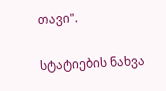თავი".

სტატიების ნახვა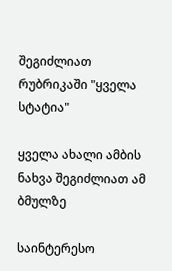შეგიძლიათ რუბრიკაში "ყველა სტატია"

ყველა ახალი ამბის ნახვა შეგიძლიათ ამ ბმულზე

საინტერესო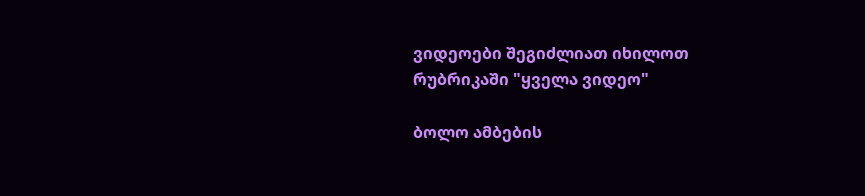ვიდეოები შეგიძლიათ იხილოთ რუბრიკაში "ყველა ვიდეო"

ბოლო ამბების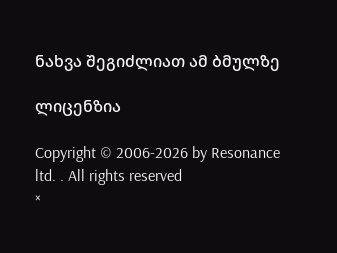ნახვა შეგიძლიათ ამ ბმულზე

ლიცენზია

Copyright © 2006-2026 by Resonance ltd. . All rights reserved
×